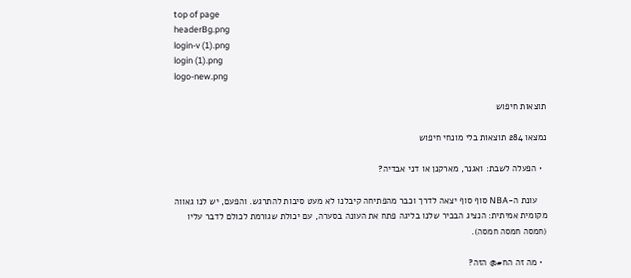top of page
headerBg.png
login-v (1).png
login (1).png
logo-new.png

תוצאות חיפוש

נמצאו 284 תוצאות בלי מונחי חיפוש

  • הפעלה לשבת: ואגנר, מארקנן או דני אבדיה?

    עונת ה-NBA סוף סוף יצאה לדרך וכבר מהפתיחה קיבלנו לא מעט סיבות להתרגש. והפעם, יש לנו גאווה מקומית אמיתית: הנציג הבכיר שלנו בליגה פתח את העונה בסערה, עם יכולת שגורמת לכולם לדבר עליו (חמסה חמסה חמסה).

  • מה זה הח#@ הזה?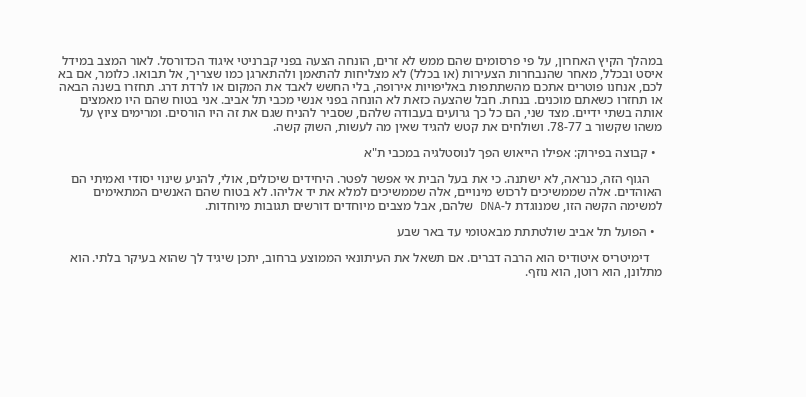במהלך הקיץ האחרון, על פי פרסומים שהם ממש לא זרים, הונחה הצעה בפני קברניטי איגוד הכדורסל. לאור המצב במידל איסט ובכלל, מאחר שהנבחרות הצעירות (או בכלל) לא מצליחות להתאמן ולהתארגן כמו שצריך, אל תבואו. כלומר, אם בא לכם, אנחנו פוטרים אתכם מהשתתפות באליפויות אירופה, בלי החשש לאבד את המקום או לרדת דרג. תחזרו בשנה הבאה או תחזרו כשאתם מוכנים. בנחת. חבל שהצעה כזאת לא הונחה בפני אנשי מכבי תל אביב. אני בטוח שהם היו מאמצים אותה בשתי ידיים. מצד שני, הם כל כך גרועים בעבודה שלהם, שסביר להניח שגם את זה היו הורסים. ומרימים ציוץ על משהו שקשור ב 78-77. ושולחים את קטש להגיד שאין מה לעשות, השוק קשה.

  • קבוצה בפירוק: אפילו הייאוש הפך לנוסטלגיה במכבי ת"א

    הגוף הזה, כנראה, לא ישתנה. כי את בעל הבית אי אפשר לפטר. היחידים שיכולים, אולי, להניע שינוי יסודי ואמיתי הם האוהדים. אלה שממשיכים לרכוש מינויים, אלה שממשיכים למלא את יד אליהו. לא בטוח שהם האנשים המתאימים למשימה הקשה הזו, שמנוגדת ל-DNA שלהם, אבל מצבים מיוחדים דורשים תגובות מיוחדות.

  • הפועל תל אביב שולטתתת מבאטומי עד באר שבע

    דימיטריס איטודיס הוא הרבה דברים. אם תשאל את העיתונאי הממוצע ברחוב, יתכן שיגיד לך שהוא בעיקר בלתי. הוא מתלונן, הוא רוטן, הוא נוזף.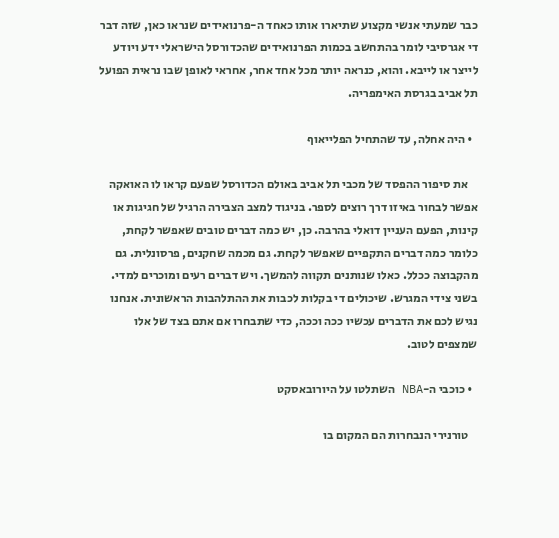כבר שמעתי אנשי מקצוע שתיארו אותו כאחד ה-פרנואידים שנראו כאן, שזה דבר די אגרסיבי לומר בהתחשב בכמות הפרנואידים שהכדורסל הישראלי ידע ויודע לייצר או לייבא. והוא, כנראה יותר מכל אחד אחר, אחראי לאופן שבו נראית הפועל תל אביב בגרסת האימפריה.

  • היה אחלה, עד שהתחיל הפלייאוף

    את סיפור ההפסד של מכבי תל אביב באולם הכדורסל שפעם קראו לו האואקה אפשר לבחור באיזו דרך רוצים לספר. בניגוד למצב הצבירה הרגיל של חגיגות או קינות, הפעם העניין דואלי בהרבה. כן, יש כמה דברים טובים שאפשר לקחת, כלומר כמה דברים התקפיים שאפשר לקחת. גם מכמה שחקנים, פרסונלית. גם מהקבוצה ככלל. כאלו שנותנים תקווה להמשך. ויש דברים רעים ומוכרים למדי. בשני צידי המגרש. שיכולים די בקלות לכבות את ההתלהבות הראשונית. אנחנו נגיש לכם את הדברים עכשיו ככה וככה, כדי שתבחרו אם אתם בצד של אלו שמצפים לטוב.

  • כוכבי ה-NBA השתלטו על היורובאסקט

    טורנירי הנבחרות הם המקום בו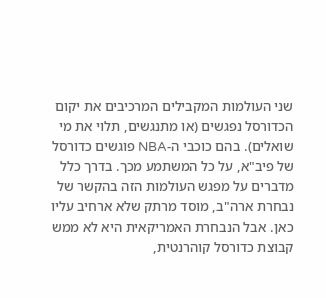שני העולמות המקבילים המרכיבים את יקום הכדורסל נפגשים (או מתנגשים, תלוי את מי שואלים). בהם כוכבי ה-NBA פוגשים כדורסל של פיב"א, על כל המשתמע מכך. בדרך כלל מדברים על מפגש העולמות הזה בהקשר של נבחרת ארה"ב, מוסד מרתק שלא ארחיב עליו כאן. אבל הנבחרת האמריקאית היא לא ממש קבוצת כדורסל קוהרנטית,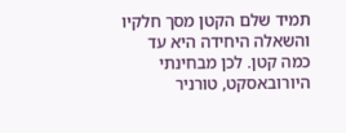תמיד שלם הקטן מסך חלקיו והשאלה היחידה היא עד כמה קטן. לכן מבחינתי היורובאסקט, טורניר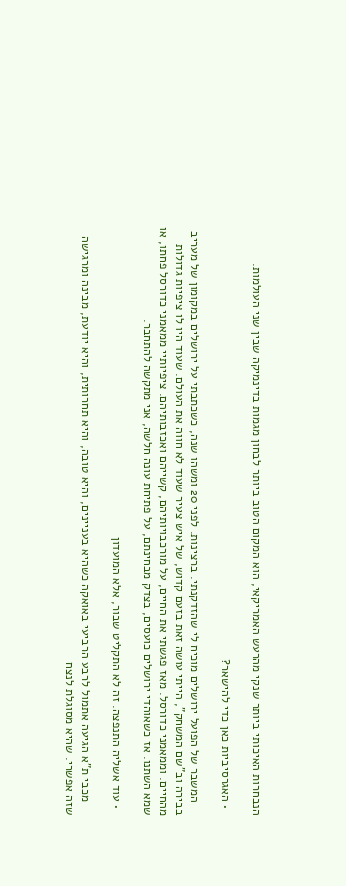הנבחרות האיכותי ביותר שנקי מהרעש האמריקאי, הוא המקום הטוב ביותר לבחון מגמות בדינמיקה שבין שני העולמות.

  • האגרסיביות כאן כדי להישאר?

    המשבר של הפועל ירושלים מוכיח לי שהזדקנתי. ברצינות. לפני 20 ומשהו שנה, כשכתבתי על ירושלים במקומון של מעריב בבירה וב"שם המשחק", הייתי עושה זאת בזעם קדוש, של איש צעיר שעוד לא חווה את העולם. שעוד היו לו ציפיות גדולות מהחיים. וממאמני כדורסל. מאז פגשתי את החיים, על מורכבויותיהם, קשייהם ואכזבותיהם. ציפיותיי ממאמני כדורסל פחתו, או שמא השתנו. אז כשאוהדי ירושלים כועסים, בצדק מבחינתם, על פתיחת עונה חלשה, אני מתקשה להתחבר.

  • עוד אשליה התנפצה. זה לא התקליט שבור, אלא המועדון

    מכבי ת"א הגיעה אתמול לרבע הרביעי באואקה כשהיא בעניינים, והיא טובה, והיא תחרותית, והיא יודעת, מבינה ומרגישה שזה אפשרי. שהיא מסוגלת לנצח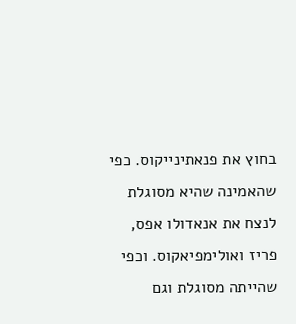בחוץ את פנאתינייקוס. כפי שהאמינה שהיא מסוגלת לנצח את אנאדולו אפס, פריז ואולימפיאקוס. וכפי שהייתה מסוגלת וגם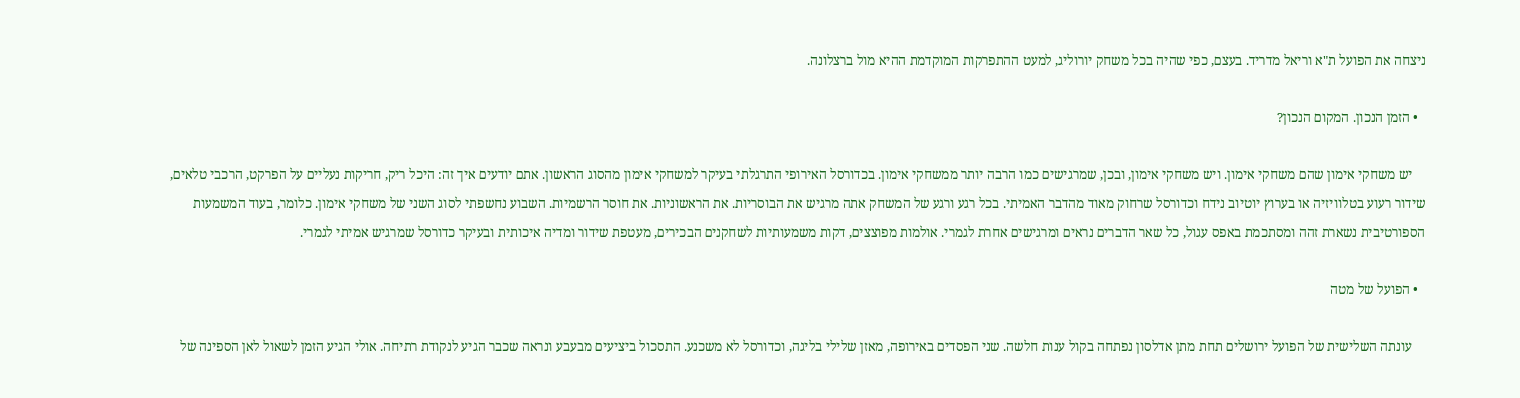ניצחה את הפועל ת"א וריאל מדריד. בעצם, כפי שהיה בכל משחק יורוליג, למעט ההתפרקות המוקדמת ההיא מול ברצלונה.

  • הזמן הנכון. המקום הנכון?

    יש משחקי אימון שהם משחקי אימון. ויש משחקי אימון, ובכן, שמרגישים כמו הרבה יותר ממשחקי אימון. בכדורסל האירופי התרגלתי בעיקר למשחקי אימון מהסוג הראשון. אתם יודעים איך זה: היכל ריק, חריקות נעליים על הפרקט, הרכבי טלאים, שידור רעוע בטלוויזיה או בערוץ יוטיוב נידח וכדורסל שרחוק מאוד מהדבר האמיתי. בכל רגע ורגע של המשחק אתה מרגיש את הבוסריות. את הראשוניות. את חוסר הרשמיות. השבוע נחשפתי לסוג השני של משחקי אימון. כלומר, בעוד המשמעות הספורטיבית נשארת זהה ומסתכמת באפס עגול, כל שאר הדברים נראים ומרגישים אחרת לגמרי. אולמות מפוצצים, דקות משמעותיות לשחקנים הבכירים, מעטפת שידור ומדיה איכותית ובעיקר כדורסל שמרגיש אמיתי לגמרי.

  • הפועל של מטה

    עונתה השלישית של הפועל ירושלים תחת מתן אדלסון נפתחה בקול ענות חלשה. שני הפסדים באירופה, מאזן שלילי בליגה, וכדורסל לא משכנע. התסכול ביציעים מבעבע ונראה שכבר הגיע לנקודת רתיחה. אולי הגיע הזמן לשאול לאן הספינה של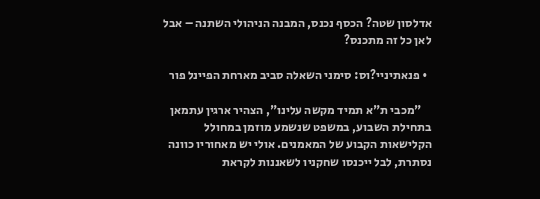אדלסון שטה? הכסף נכנס, המבנה הניהולי השתנה – אבל לאן כל זה מתכנס?

  • פנאתיניי?וס: סימני השאלה סביב מארחת הפיינל פור

    "מכבי ת"א תמיד מקשה עלינו", הצהיר ארגין עתמאן בתחילת השבוע, במשפט שנשמע מוזמן במחולל הקלישאות הקבוע של המאמנים. אולי יש מאחוריו כוונה נסתרת, לבל ייכנסו שחקניו לשאננות לקראת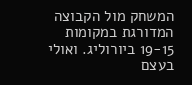המשחק מול הקבוצה המדורגת במקומות 19-15 ביורוליג. ואולי בעצם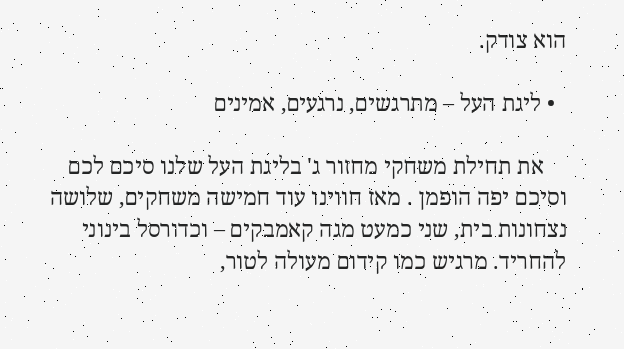הוא צודק.

  • ליגת העל – מתרגשים, נרגעים, אמינים

    את תחילת משחקי מחזור ג' בליגת העל שלנו סיכם לכם וסיכם יפה הופמן . מאז חווינו עוד חמישה משחקים, שלושה נצחונות בית, שני כמעט מגה קאמבקים – וכדורסל בינוני להחריד. מרגיש כמו קידום מעולה לטור,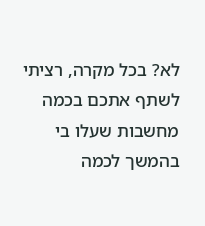לא? בכל מקרה, רציתי לשתף אתכם בכמה מחשבות שעלו בי בהמשך לכמה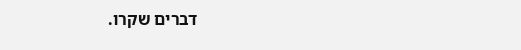דברים שקרו.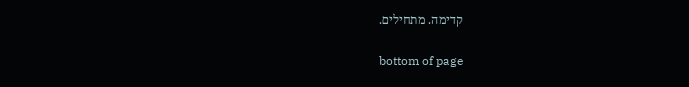קדימה. מתחילים.

bottom of page